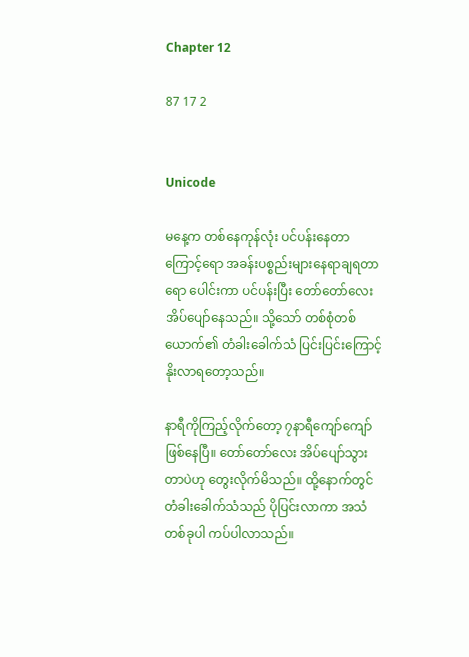Chapter 12

87 17 2


Unicode

မနေ့က တစ်နေကုန်လုံး ပင်ပန်းနေတာကြောင့်ရော အခန်းပစ္စည်းများနေရာချရတာရော ပေါင်းကာ ပင်ပန်းပြီး တော်တော်လေး အိပ်ပျော်နေသည်။ သို့သော် တစ်စုံတစ်ယောက်၏ တံခါးခေါက်သံ ပြင်းပြင်းကြောင့် နိုးလာရတော့သည်။

နာရီကိုကြည့်လိုက်တော့ ၇နာရီကျော်ကျော်ဖြစ်နေပြီ။ တော်တော်လေး အိပ်ပျော်သွားတာပဲဟု တွေးလိုက်မိသည်။ ထို့နောက်တွင် တံခါးခေါက်သံသည် ပိုပြင်းလာကာ အသံတစ်ခုပါ ကပ်ပါလာသည်။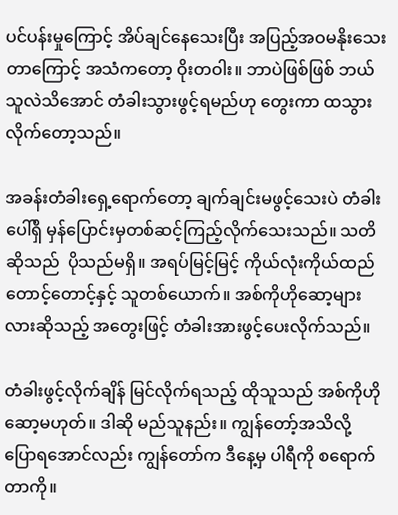ပင်ပန်းမှုကြောင့် အိပ်ချင်နေသေးပြီး အပြည့်အဝမနိုးသေးတာကြောင့် အသံကတော့ ဝိုးတဝါး။ ဘာပဲဖြစ်ဖြစ် ဘယ်သူလဲသိအောင် တံခါးသွားဖွင့်ရမည်ဟု တွေးကာ ထသွားလိုက်တော့သည်။

အခန်းတံခါးရှေ့ရောက်တော့ ချက်ချင်းမဖွင့်သေးပဲ တံခါးပေါ်ရှိ မှန်ပြောင်းမှတစ်ဆင့်ကြည့်လိုက်သေးသည်။ သတိဆိုသည်  ပိုသည်မရှိ။ အရပ်မြင့်မြင့် ကိုယ်လုံးကိုယ်ထည်တောင့်တောင့်နှင့် သူတစ်ယောက်။ အစ်ကိုဟိုဆော့များလားဆိုသည့် အတွေးဖြင့် တံခါးအားဖွင့်ပေးလိုက်သည်။

တံခါးဖွင့်လိုက်ချိန် မြင်လိုက်ရသည့် ထိုသူသည် အစ်ကိုဟိုဆော့မဟုတ်။ ဒါဆို မည်သူနည်း။ ကျွန်တော့်အသိလို့ ပြောရအောင်လည်း ကျွန်တော်က ဒီနေ့မှ ပါရီကို စရောက်တာကို။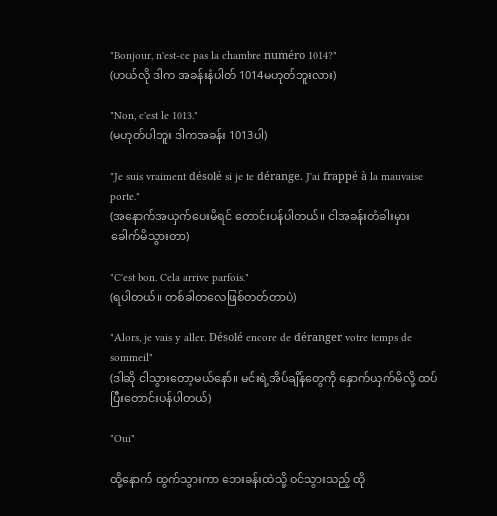"Bonjour, n'est-ce pas la chambre numéro 1014?"
(ဟယ်လို ဒါက အခန်းနံပါတ် 1014မဟုတ်ဘူးလား)

"Non, c'est le 1013."
(မဟုတ်ပါဘူး ဒါကအခန်း 1013ပါ)

"Je suis vraiment désolé si je te dérange. J'ai frappé à la mauvaise porte."
(အနောက်အယှက်ပေးမိရင် တောင်းပန်ပါတယ်။ ငါအခန်းတံခါးမှားခေါက်မိသွားတာ)

"C'est bon. Cela arrive parfois."
(ရပါတယ်။ တစ်ခါတလေဖြစ်တတ်တာပဲ)

"Alors, je vais y aller. Désolé encore de déranger votre temps de sommeil"
(ဒါဆို ငါသွားတော့မယ်နော်။ မင်းရဲ့အိပ်ချိန်တွေကို နှောက်ယှက်မိလို့ ထပ်ပြီးတောင်းပန်ပါတယ်)

"Oui"

ထို့နောက် ထွက်သွားကာ ဘေးခန်းထဲသို့ ဝင်သွားသည့် ထို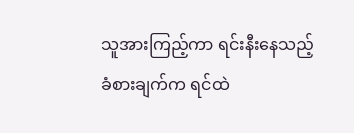သူအားကြည့်ကာ ရင်းနီးနေသည့် ခံစားချက်က ရင်ထဲ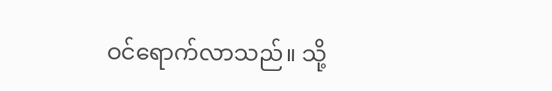ဝင်ရောက်လာသည်။ သို့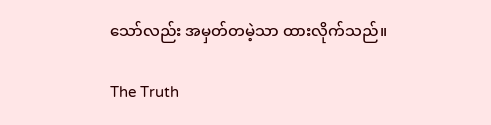သော်လည်း အမှတ်တမဲ့သာ ထားလိုက်သည်။

The Truth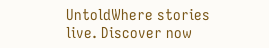UntoldWhere stories live. Discover now